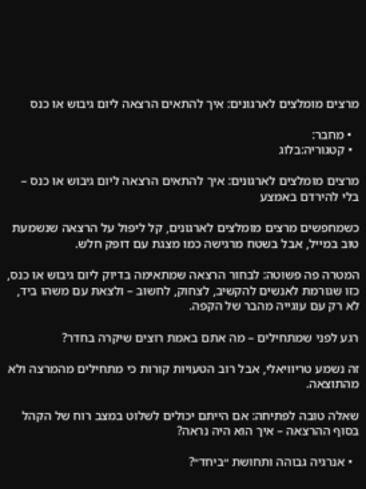מרצים מומלצים לארגונים: איך להתאים הרצאה ליום גיבוש או כנס

  • מחבר:
  • קטגוריה:בלוג

מרצים מומלצים לארגונים: איך להתאים הרצאה ליום גיבוש או כנס – בלי להירדם באמצע

כשמחפשים מרצים מומלצים לארגונים, קל ליפול על הרצאה שנשמעת טוב במייל, אבל בשטח מרגישה כמו מצגת עם דופק חלש.

המטרה פה פשוטה: לבחור הרצאה שמתאימה בדיוק ליום גיבוש או כנס, כזו שגורמת לאנשים להקשיב, לצחוק, לחשוב – ולצאת עם משהו ביד, לא רק עם עוגייה מהבר של הקפה.

רגע לפני שמתחילים – מה אתם באמת רוצים שיקרה בחדר?

זה נשמע טריוויאלי, אבל רוב הטעויות קורות כי מתחילים מהמרצה ולא מהתוצאה.

שאלה טובה לפתיחה: אם הייתם יכולים לשלוט במצב רוח של הקהל בסוף ההרצאה – איך הוא היה נראה?

  • אנרגיה גבוהה ותחושת ״ביחד״?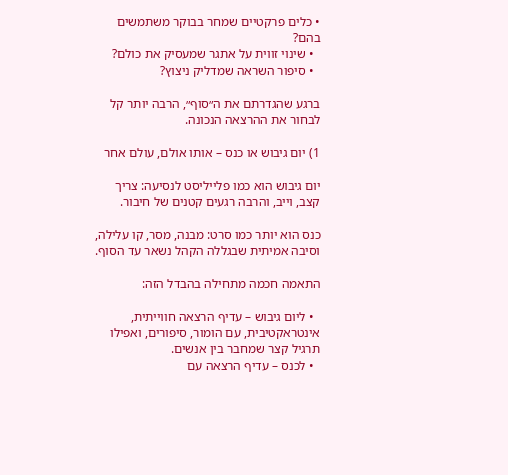• כלים פרקטיים שמחר בבוקר משתמשים בהם?
  • שינוי זווית על אתגר שמעסיק את כולם?
  • סיפור השראה שמדליק ניצוץ?

ברגע שהגדרתם את ה״סוף״, הרבה יותר קל לבחור את ההרצאה הנכונה.

1) יום גיבוש או כנס – אותו אולם, עולם אחר

יום גיבוש הוא כמו פלייליסט לנסיעה: צריך קצב, וייב, והרבה רגעים קטנים של חיבור.

כנס הוא יותר כמו סרט: מבנה, מסר, קו עלילה, וסיבה אמיתית שבגללה הקהל נשאר עד הסוף.

התאמה חכמה מתחילה בהבדל הזה:

  • ליום גיבוש – עדיף הרצאה חווייתית, אינטראקטיבית, עם הומור, סיפורים, ואפילו תרגיל קצר שמחבר בין אנשים.
  • לכנס – עדיף הרצאה עם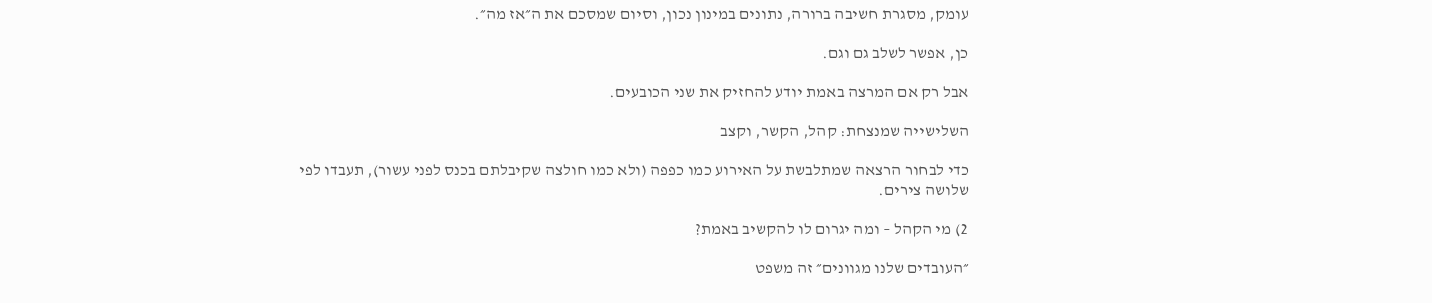עומק, מסגרת חשיבה ברורה, נתונים במינון נכון, וסיום שמסכם את ה״אז מה״.

כן, אפשר לשלב גם וגם.

אבל רק אם המרצה באמת יודע להחזיק את שני הכובעים.

השלישייה שמנצחת: קהל, הקשר, וקצב

כדי לבחור הרצאה שמתלבשת על האירוע כמו כפפה (ולא כמו חולצה שקיבלתם בכנס לפני עשור), תעבדו לפי שלושה צירים.

2) מי הקהל – ומה יגרום לו להקשיב באמת?

״העובדים שלנו מגוונים״ זה משפט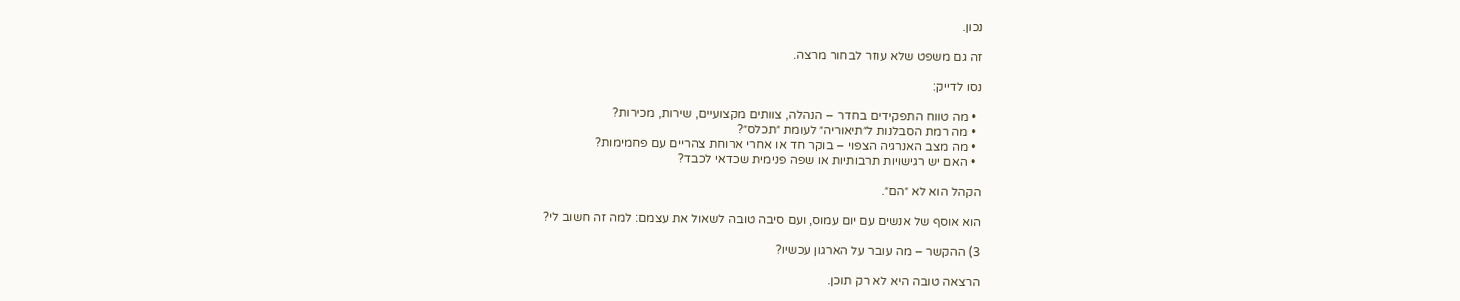נכון.

זה גם משפט שלא עוזר לבחור מרצה.

נסו לדייק:

  • מה טווח התפקידים בחדר – הנהלה, צוותים מקצועיים, שירות, מכירות?
  • מה רמת הסבלנות ל״תיאוריה״ לעומת ״תכלס״?
  • מה מצב האנרגיה הצפוי – בוקר חד או אחרי ארוחת צהריים עם פחמימות?
  • האם יש רגישויות תרבותיות או שפה פנימית שכדאי לכבד?

הקהל הוא לא ״הם״.

הוא אוסף של אנשים עם יום עמוס, ועם סיבה טובה לשאול את עצמם: למה זה חשוב לי?

3) ההקשר – מה עובר על הארגון עכשיו?

הרצאה טובה היא לא רק תוכן.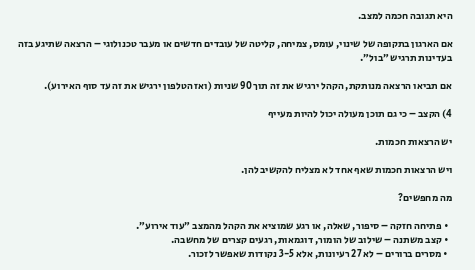היא תגובה חכמה למצב.

אם הארגון בתקופה של שינוי, עומס, צמיחה, קליטה של עובדים חדשים או מעבר טכנולוגי – הרצאה שתיגע בזה בעדינות תרגיש ״בול״.

אם תביאו הרצאה מנותקת, הקהל ירגיש את זה תוך 90 שניות (ואז הטלפון ירגיש את זה עד סוף האירוע).

4) הקצב – כי גם תוכן מעולה יכול להיות מעייף

יש הרצאות חכמות.

ויש הרצאות חכמות שאף אחד לא מצליח להקשיב להן.

מה מחפשים?

  • פתיחה חזקה – סיפור, שאלה, או רגע שמוציא את הקהל מהמצב ״עוד אירוע״.
  • קצב משתנה – שילוב של הומור, דוגמאות, רגעים קצרים של מחשבה.
  • מסרים ברורים – לא 27 רעיונות, אלא 3-5 נקודות שאפשר לזכור.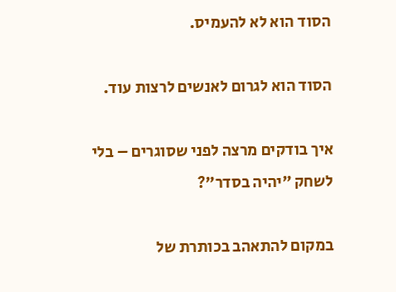הסוד הוא לא להעמיס.

הסוד הוא לגרום לאנשים לרצות עוד.

איך בודקים מרצה לפני שסוגרים – בלי לשחק ״יהיה בסדר״?

במקום להתאהב בכותרת של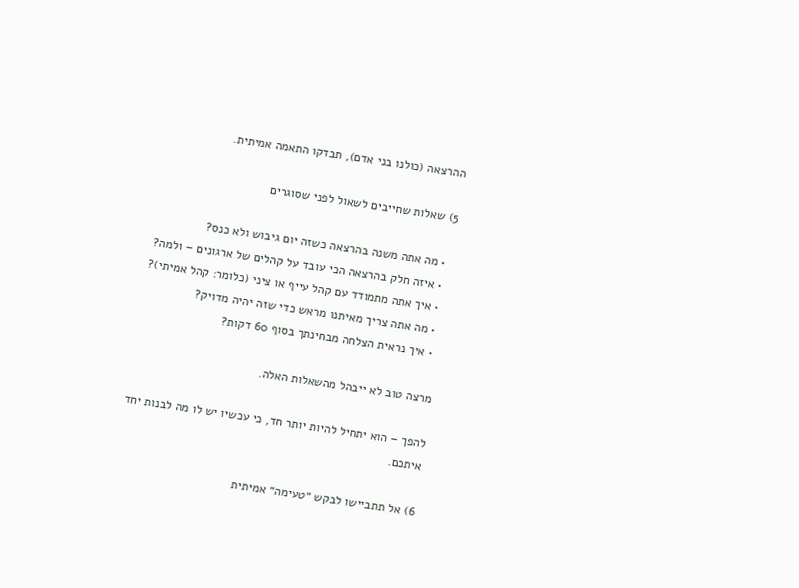ההרצאה (כולנו בני אדם), תבדקו התאמה אמיתית.

5) שאלות שחייבים לשאול לפני שסוגרים

  • מה אתה משנה בהרצאה כשזה יום גיבוש ולא כנס?
  • איזה חלק בהרצאה הכי עובד על קהלים של ארגונים – ולמה?
  • איך אתה מתמודד עם קהל עייף או ציני (כלומר: קהל אמיתי)?
  • מה אתה צריך מאיתנו מראש כדי שזה יהיה מדויק?
  • איך נראית הצלחה מבחינתך בסוף 60 דקות?

מרצה טוב לא ייבהל מהשאלות האלה.

להפך – הוא יתחיל להיות יותר חד, כי עכשיו יש לו מה לבנות יחד איתכם.

6) אל תתביישו לבקש ״טעימה״ אמיתית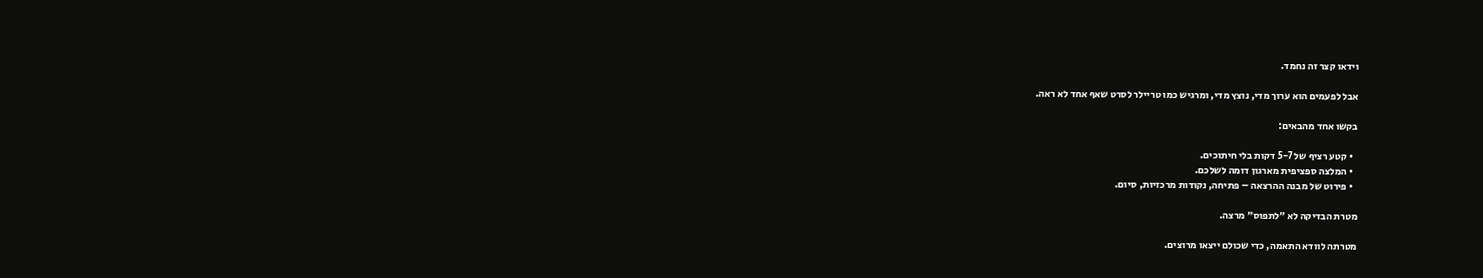וידאו קצר זה נחמד.

אבל לפעמים הוא ערוך מדי, נוצץ מדי, ומרגיש כמו טריילר לסרט שאף אחד לא ראה.

בקשו אחד מהבאים:

  • קטע רציף של 5-7 דקות בלי חיתוכים.
  • המלצה ספציפית מארגון דומה לשלכם.
  • פירוט של מבנה ההרצאה – פתיחה, נקודות מרכזיות, סיום.

מטרת הבדיקה לא ״לתפוס״ מרצה.

מטרתה לוודא התאמה, כדי שכולם ייצאו מרוצים.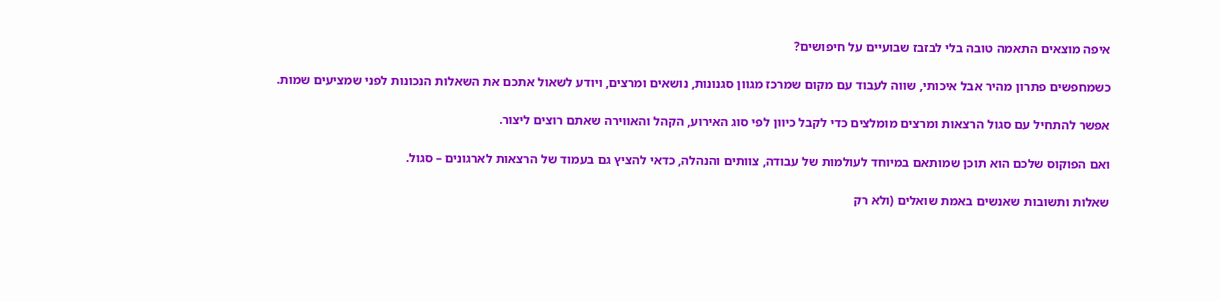איפה מוצאים התאמה טובה בלי לבזבז שבועיים על חיפושים?

כשמחפשים פתרון מהיר אבל איכותי, שווה לעבוד עם מקום שמרכז מגוון סגנונות, נושאים ומרצים, ויודע לשאול אתכם את השאלות הנכונות לפני שמציעים שמות.

אפשר להתחיל עם סגול הרצאות ומרצים מומלצים כדי לקבל כיוון לפי סוג האירוע, הקהל והאווירה שאתם רוצים ליצור.

ואם הפוקוס שלכם הוא תוכן שמותאם במיוחד לעולמות של עבודה, צוותים והנהלה, כדאי להציץ גם בעמוד של הרצאות לארגונים – סגול.

שאלות ותשובות שאנשים באמת שואלים (ולא רק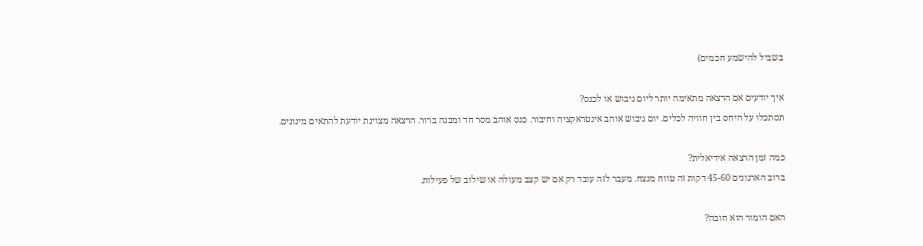בשביל להישמע חכמים)

איך יודעים אם הרצאה מתאימה יותר ליום גיבוש או לכנס?
תסתכלו על היחס בין חוויה לכלים. יום גיבוש אוהב אינטראקציה וחיבור. כנס אוהב מסר חד ומבנה ברור. הרצאה מצוינת יודעת להתאים מינונים.

כמה זמן הרצאה אידיאלית?
ברוב הארגונים 45-60 דקות זה טווח מנצח. מעבר לזה עובד רק אם יש קצב מעולה או שילוב של פעילות.

האם הומור הוא חובה?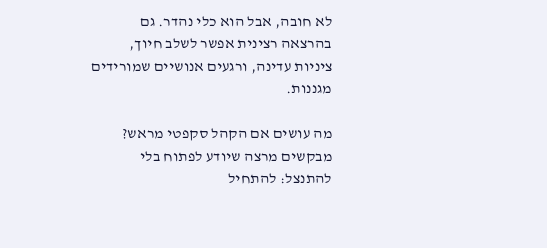לא חובה, אבל הוא כלי נהדר. גם בהרצאה רצינית אפשר לשלב חיוך, ציניות עדינה, ורגעים אנושיים שמורידים מגננות.

מה עושים אם הקהל סקפטי מראש?
מבקשים מרצה שיודע לפתוח בלי להתנצל: להתחיל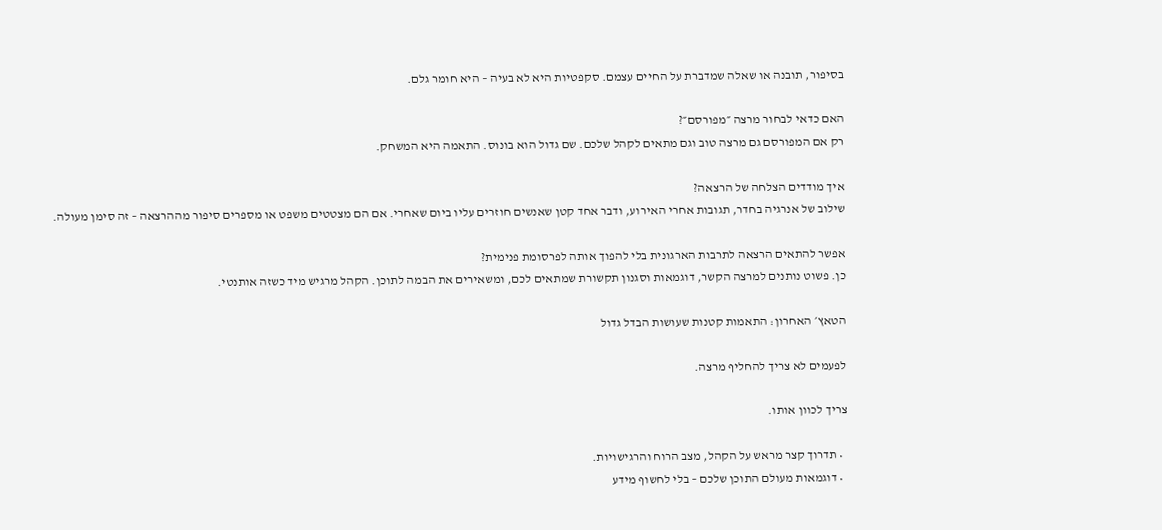בסיפור, תובנה או שאלה שמדברת על החיים עצמם. סקפטיות היא לא בעיה – היא חומר גלם.

האם כדאי לבחור מרצה ״מפורסם״?
רק אם המפורסם גם מרצה טוב וגם מתאים לקהל שלכם. שם גדול הוא בונוס. התאמה היא המשחק.

איך מודדים הצלחה של הרצאה?
שילוב של אנרגיה בחדר, תגובות אחרי האירוע, ודבר אחד קטן שאנשים חוזרים עליו ביום שאחרי. אם הם מצטטים משפט או מספרים סיפור מההרצאה – זה סימן מעולה.

אפשר להתאים הרצאה לתרבות הארגונית בלי להפוך אותה לפרסומת פנימית?
כן. פשוט נותנים למרצה הקשר, דוגמאות וסגנון תקשורת שמתאים לכם, ומשאירים את הבמה לתוכן. הקהל מרגיש מיד כשזה אותנטי.

הטאץ׳ האחרון: התאמות קטנות שעושות הבדל גדול

לפעמים לא צריך להחליף מרצה.

צריך לכוון אותו.

  • תדרוך קצר מראש על הקהל, מצב הרוח והרגישויות.
  • דוגמאות מעולם התוכן שלכם – בלי לחשוף מידע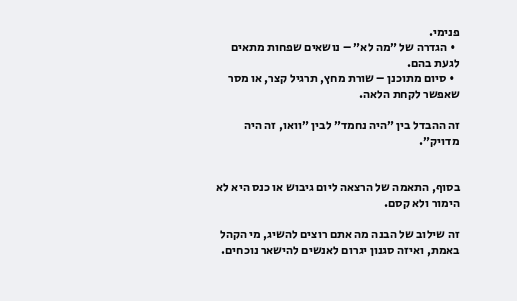פנימי.
  • הגדרה של ״מה לא״ – נושאים שפחות מתאים לגעת בהם.
  • סיום מתוכנן – שורת מחץ, תרגיל קצר, או מסר שאפשר לקחת הלאה.

זה ההבדל בין ״היה נחמד״ לבין ״וואו, זה היה מדויק״.


בסוף, התאמה של הרצאה ליום גיבוש או כנס היא לא הימור ולא קסם.

זה שילוב של הבנה מה אתם רוצים להשיג, מי הקהל באמת, ואיזה סגנון יגרום לאנשים להישאר נוכחים.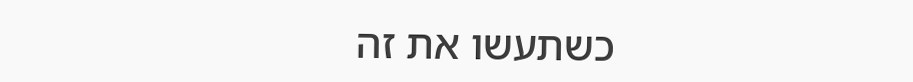כשתעשו את זה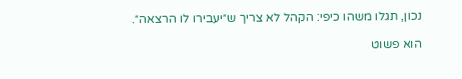נכון, תגלו משהו כיפי: הקהל לא צריך ש״יעבירו לו הרצאה״.

הוא פשוט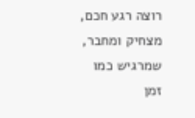רוצה רגע חכם, מצחיק ומחבר, שמרגיש כמו זמן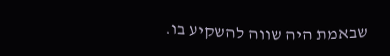שבאמת היה שווה להשקיע בו.